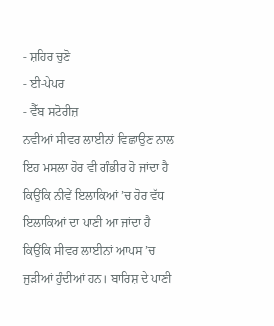- ਸ਼ਹਿਰ ਚੁਣੋ
- ਈ-ਪੇਪਰ
- ਵੈੱਬ ਸਟੋਰੀਜ਼
ਨਵੀਆਂ ਸੀਵਰ ਲਾਈਨਾਂ ਵਿਛਾਉਣ ਨਾਲ ਇਹ ਮਸਲਾ ਹੋਰ ਵੀ ਗੰਭੀਰ ਹੋ ਜਾਂਦਾ ਹੈ ਕਿਉਂਕਿ ਨੀਵੇਂ ਇਲਾਕਿਆਂ ’ਚ ਹੋਰ ਵੱਧ ਇਲਾਕਿਆਂ ਦਾ ਪਾਣੀ ਆ ਜਾਂਦਾ ਹੈ ਕਿਉਂਕਿ ਸੀਵਰ ਲਾਈਨਾਂ ਆਪਸ ’ਚ ਜੁੜੀਆਂ ਹੁੰਦੀਆਂ ਹਨ। ਬਾਰਿਸ਼ ਦੇ ਪਾਣੀ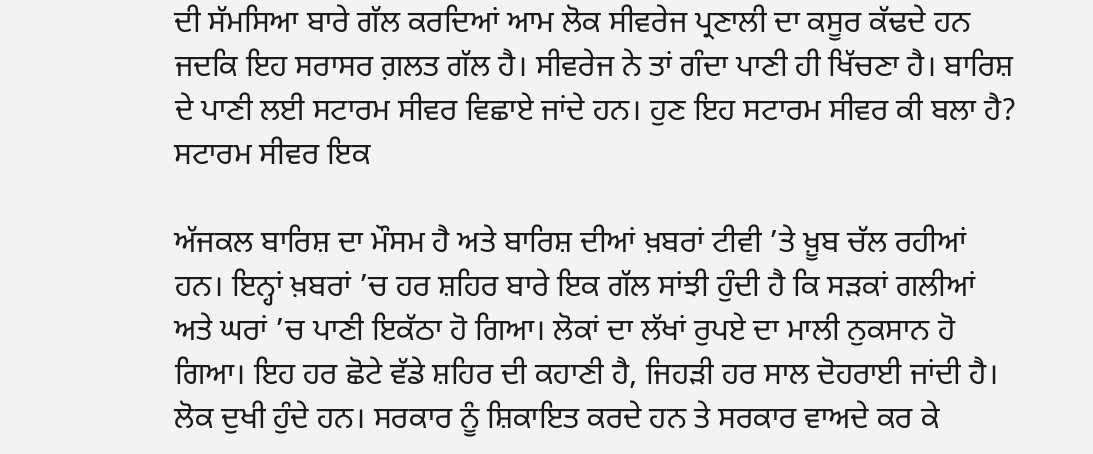ਦੀ ਸੱਮਸਿਆ ਬਾਰੇ ਗੱਲ ਕਰਦਿਆਂ ਆਮ ਲੋਕ ਸੀਵਰੇਜ ਪ੍ਰਣਾਲੀ ਦਾ ਕਸੂਰ ਕੱਢਦੇ ਹਨ ਜਦਕਿ ਇਹ ਸਰਾਸਰ ਗ਼ਲਤ ਗੱਲ ਹੈ। ਸੀਵਰੇਜ ਨੇ ਤਾਂ ਗੰਦਾ ਪਾਣੀ ਹੀ ਖਿੱਚਣਾ ਹੈ। ਬਾਰਿਸ਼ ਦੇ ਪਾਣੀ ਲਈ ਸਟਾਰਮ ਸੀਵਰ ਵਿਛਾਏ ਜਾਂਦੇ ਹਨ। ਹੁਣ ਇਹ ਸਟਾਰਮ ਸੀਵਰ ਕੀ ਬਲਾ ਹੈ? ਸਟਾਰਮ ਸੀਵਰ ਇਕ

ਅੱਜਕਲ ਬਾਰਿਸ਼ ਦਾ ਮੌਸਮ ਹੈ ਅਤੇ ਬਾਰਿਸ਼ ਦੀਆਂ ਖ਼ਬਰਾਂ ਟੀਵੀ ’ਤੇ ਖ਼ੂਬ ਚੱਲ ਰਹੀਆਂ ਹਨ। ਇਨ੍ਹਾਂ ਖ਼ਬਰਾਂ ’ਚ ਹਰ ਸ਼ਹਿਰ ਬਾਰੇ ਇਕ ਗੱਲ ਸਾਂਝੀ ਹੁੰਦੀ ਹੈ ਕਿ ਸੜਕਾਂ ਗਲੀਆਂ ਅਤੇ ਘਰਾਂ ’ਚ ਪਾਣੀ ਇਕੱਠਾ ਹੋ ਗਿਆ। ਲੋਕਾਂ ਦਾ ਲੱਖਾਂ ਰੁਪਏ ਦਾ ਮਾਲੀ ਨੁਕਸਾਨ ਹੋ ਗਿਆ। ਇਹ ਹਰ ਛੋਟੇ ਵੱਡੇ ਸ਼ਹਿਰ ਦੀ ਕਹਾਣੀ ਹੈ, ਜਿਹੜੀ ਹਰ ਸਾਲ ਦੋਹਰਾਈ ਜਾਂਦੀ ਹੈ। ਲੋਕ ਦੁਖੀ ਹੁੰਦੇ ਹਨ। ਸਰਕਾਰ ਨੂੰ ਸ਼ਿਕਾਇਤ ਕਰਦੇ ਹਨ ਤੇ ਸਰਕਾਰ ਵਾਅਦੇ ਕਰ ਕੇ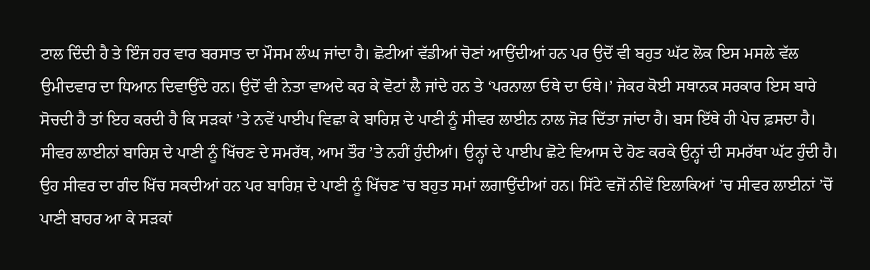ਟਾਲ ਦਿੰਦੀ ਹੈ ਤੇ ਇੰਜ ਹਰ ਵਾਰ ਬਰਸਾਤ ਦਾ ਮੌਸਮ ਲੰਘ ਜਾਂਦਾ ਹੈ। ਛੋਟੀਆਂ ਵੱਡੀਆਂ ਚੋਣਾਂ ਆਉਂਦੀਆਂ ਹਨ ਪਰ ਉਦੋਂ ਵੀ ਬਹੁਤ ਘੱਟ ਲੋਕ ਇਸ ਮਸਲੇ ਵੱਲ ਉਮੀਦਵਾਰ ਦਾ ਧਿਆਨ ਦਿਵਾਉਂਦੇ ਹਨ। ਉਦੋਂ ਵੀ ਨੇਤਾ ਵਾਅਦੇ ਕਰ ਕੇ ਵੋਟਾਂ ਲੈ ਜਾਂਦੇ ਹਨ ਤੇ ‘ਪਰਨਾਲਾ ਓਥੇ ਦਾ ਓਥੇ।’ ਜੇਕਰ ਕੋਈ ਸਥਾਨਕ ਸਰਕਾਰ ਇਸ ਬਾਰੇ ਸੋਚਦੀ ਹੈ ਤਾਂ ਇਹ ਕਰਦੀ ਹੈ ਕਿ ਸੜਕਾਂ ’ਤੇ ਨਵੇਂ ਪਾਈਪ ਵਿਛਾ ਕੇ ਬਾਰਿਸ਼ ਦੇ ਪਾਣੀ ਨੂੰ ਸੀਵਰ ਲਾਈਨ ਨਾਲ ਜੋੜ ਦਿੱਤਾ ਜਾਂਦਾ ਹੈ। ਬਸ ਇੱਥੇ ਹੀ ਪੇਚ ਫ਼ਸਦਾ ਹੈ। ਸੀਵਰ ਲਾਈਨਾਂ ਬਾਰਿਸ਼ ਦੇ ਪਾਣੀ ਨੂੰ ਖਿੱਚਣ ਦੇ ਸਮਰੱਥ, ਆਮ ਤੌਰ ’ਤੇ ਨਹੀਂ ਹੁੰਦੀਆਂ। ਉਨ੍ਹਾਂ ਦੇ ਪਾਈਪ ਛੋਟੇ ਵਿਆਸ ਦੇ ਹੋਣ ਕਰਕੇ ਉਨ੍ਹਾਂ ਦੀ ਸਮਰੱਥਾ ਘੱਟ ਹੁੰਦੀ ਹੈ। ਉਹ ਸੀਵਰ ਦਾ ਗੰਦ ਖਿੱਚ ਸਕਦੀਆਂ ਹਨ ਪਰ ਬਾਰਿਸ਼ ਦੇ ਪਾਣੀ ਨੂੰ ਖਿੱਚਣ ’ਚ ਬਹੁਤ ਸਮਾਂ ਲਗਾਉਂਦੀਆਂ ਹਨ। ਸਿੱਟੇ ਵਜੋਂ ਨੀਵੇਂ ਇਲਾਕਿਆਂ ’ਚ ਸੀਵਰ ਲਾਈਨਾਂ ’ਚੋਂ ਪਾਣੀ ਬਾਹਰ ਆ ਕੇ ਸੜਕਾਂ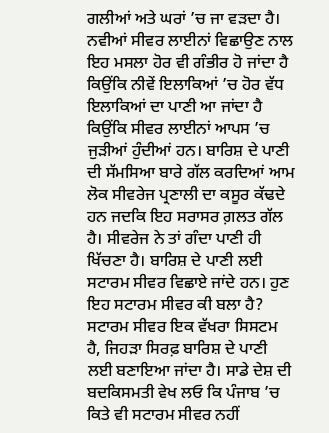ਗਲੀਆਂ ਅਤੇ ਘਰਾਂ ’ਚ ਜਾ ਵੜਦਾ ਹੈ। ਨਵੀਆਂ ਸੀਵਰ ਲਾਈਨਾਂ ਵਿਛਾਉਣ ਨਾਲ ਇਹ ਮਸਲਾ ਹੋਰ ਵੀ ਗੰਭੀਰ ਹੋ ਜਾਂਦਾ ਹੈ ਕਿਉਂਕਿ ਨੀਵੇਂ ਇਲਾਕਿਆਂ ’ਚ ਹੋਰ ਵੱਧ ਇਲਾਕਿਆਂ ਦਾ ਪਾਣੀ ਆ ਜਾਂਦਾ ਹੈ ਕਿਉਂਕਿ ਸੀਵਰ ਲਾਈਨਾਂ ਆਪਸ ’ਚ ਜੁੜੀਆਂ ਹੁੰਦੀਆਂ ਹਨ। ਬਾਰਿਸ਼ ਦੇ ਪਾਣੀ ਦੀ ਸੱਮਸਿਆ ਬਾਰੇ ਗੱਲ ਕਰਦਿਆਂ ਆਮ ਲੋਕ ਸੀਵਰੇਜ ਪ੍ਰਣਾਲੀ ਦਾ ਕਸੂਰ ਕੱਢਦੇ ਹਨ ਜਦਕਿ ਇਹ ਸਰਾਸਰ ਗ਼ਲਤ ਗੱਲ ਹੈ। ਸੀਵਰੇਜ ਨੇ ਤਾਂ ਗੰਦਾ ਪਾਣੀ ਹੀ ਖਿੱਚਣਾ ਹੈ। ਬਾਰਿਸ਼ ਦੇ ਪਾਣੀ ਲਈ ਸਟਾਰਮ ਸੀਵਰ ਵਿਛਾਏ ਜਾਂਦੇ ਹਨ। ਹੁਣ ਇਹ ਸਟਾਰਮ ਸੀਵਰ ਕੀ ਬਲਾ ਹੈ? ਸਟਾਰਮ ਸੀਵਰ ਇਕ ਵੱਖਰਾ ਸਿਸਟਮ ਹੈ, ਜਿਹੜਾ ਸਿਰਫ਼ ਬਾਰਿਸ਼ ਦੇ ਪਾਣੀ ਲਈ ਬਣਾਇਆ ਜਾਂਦਾ ਹੈ। ਸਾਡੇ ਦੇਸ਼ ਦੀ ਬਦਕਿਸਮਤੀ ਵੇਖ ਲਓ ਕਿ ਪੰਜਾਬ ’ਚ ਕਿਤੇ ਵੀ ਸਟਾਰਮ ਸੀਵਰ ਨਹੀਂ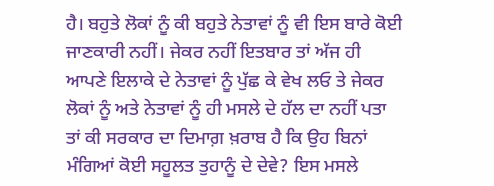ਹੈ। ਬਹੁਤੇ ਲੋਕਾਂ ਨੂੰ ਕੀ ਬਹੁਤੇ ਨੇਤਾਵਾਂ ਨੂੰ ਵੀ ਇਸ ਬਾਰੇ ਕੋਈ ਜਾਣਕਾਰੀ ਨਹੀਂ। ਜੇਕਰ ਨਹੀਂ ਇਤਬਾਰ ਤਾਂ ਅੱਜ ਹੀ ਆਪਣੇ ਇਲਾਕੇ ਦੇ ਨੇਤਾਵਾਂ ਨੂੰ ਪੁੱਛ ਕੇ ਵੇਖ ਲਓ ਤੇ ਜੇਕਰ ਲੋਕਾਂ ਨੂੰ ਅਤੇ ਨੇਤਾਵਾਂ ਨੂੰ ਹੀ ਮਸਲੇ ਦੇ ਹੱਲ ਦਾ ਨਹੀਂ ਪਤਾ ਤਾਂ ਕੀ ਸਰਕਾਰ ਦਾ ਦਿਮਾਗ਼ ਖ਼ਰਾਬ ਹੈ ਕਿ ਉਹ ਬਿਨਾਂ ਮੰਗਿਆਂ ਕੋਈ ਸਹੂਲਤ ਤੁਹਾਨੂੰ ਦੇ ਦੇਵੇ? ਇਸ ਮਸਲੇ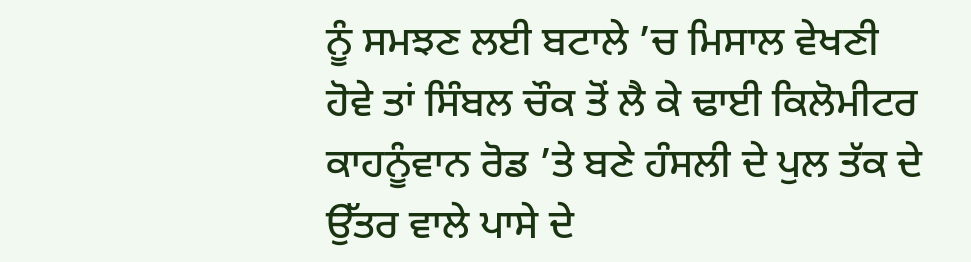ਨੂੰ ਸਮਝਣ ਲਈ ਬਟਾਲੇ ’ਚ ਮਿਸਾਲ ਵੇਖਣੀ ਹੋਵੇ ਤਾਂ ਸਿੰਬਲ ਚੌਕ ਤੋਂ ਲੈ ਕੇ ਢਾਈ ਕਿਲੋਮੀਟਰ ਕਾਹਨੂੰਵਾਨ ਰੋਡ ’ਤੇ ਬਣੇ ਹੰਸਲੀ ਦੇ ਪੁਲ ਤੱਕ ਦੇ ਉੱਤਰ ਵਾਲੇ ਪਾਸੇ ਦੇ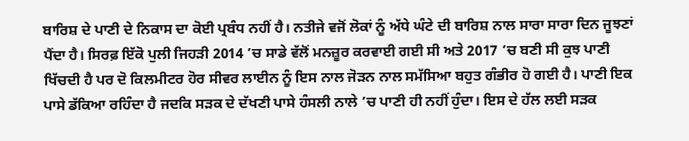ਬਾਰਿਸ਼ ਦੇ ਪਾਣੀ ਦੇ ਨਿਕਾਸ ਦਾ ਕੋਈ ਪ੍ਰਬੰਧ ਨਹੀਂ ਹੈ। ਨਤੀਜੇ ਵਜੋਂ ਲੋਕਾਂ ਨੂੰ ਅੱਧੇ ਘੰਟੇ ਦੀ ਬਾਰਿਸ਼ ਨਾਲ ਸਾਰਾ ਸਾਰਾ ਦਿਨ ਜੂਝਣਾਂ ਪੈਂਦਾ ਹੈ। ਸਿਰਫ਼ ਇੱਕੋ ਪੁਲੀ ਜਿਹੜੀ 2014 ’ਚ ਸਾਡੇ ਵੱਲੋਂ ਮਨਜ਼ੂਰ ਕਰਵਾਈ ਗਈ ਸੀ ਅਤੇ 2017 ’ਚ ਬਣੀ ਸੀ ਕੁਝ ਪਾਣੀ ਖਿੱਚਦੀ ਹੈ ਪਰ ਦੋ ਕਿਲਮੀਟਰ ਹੋਰ ਸੀਵਰ ਲਾਈਨ ਨੂੰ ਇਸ ਨਾਲ ਜੋੜਨ ਨਾਲ ਸਮੱਸਿਆ ਬਹੁਤ ਗੰਭੀਰ ਹੋ ਗਈ ਹੈ। ਪਾਣੀ ਇਕ ਪਾਸੇ ਡੱਕਿਆ ਰਹਿੰਦਾ ਹੈ ਜਦਕਿ ਸੜਕ ਦੇ ਦੱਖਣੀ ਪਾਸੇ ਹੰਸਲੀ ਨਾਲੇ ’ਚ ਪਾਣੀ ਹੀ ਨਹੀਂ ਹੁੰਦਾ। ਇਸ ਦੇ ਹੱਲ ਲਈ ਸੜਕ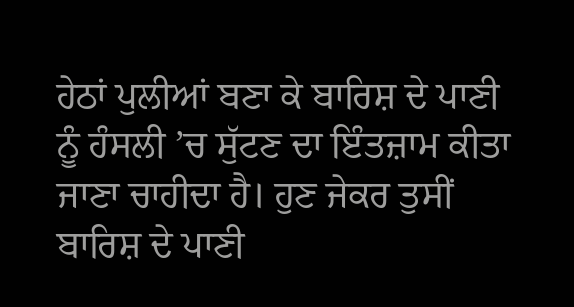ਹੇਠਾਂ ਪੁਲੀਆਂ ਬਣਾ ਕੇ ਬਾਰਿਸ਼ ਦੇ ਪਾਣੀ ਨੂੰ ਹੰਸਲੀ ’ਚ ਸੁੱਟਣ ਦਾ ਇੰਤਜ਼ਾਮ ਕੀਤਾ ਜਾਣਾ ਚਾਹੀਦਾ ਹੈ। ਹੁਣ ਜੇਕਰ ਤੁਸੀਂ ਬਾਰਿਸ਼ ਦੇ ਪਾਣੀ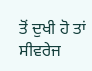ਤੋਂ ਦੁਖੀ ਹੋ ਤਾਂ ਸੀਵਰੇਜ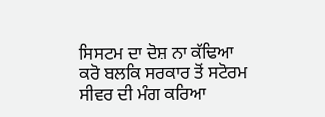ਸਿਸਟਮ ਦਾ ਦੋਸ਼ ਨਾ ਕੱਢਿਆ ਕਰੋ ਬਲਕਿ ਸਰਕਾਰ ਤੋਂ ਸਟੋਰਮ ਸੀਵਰ ਦੀ ਮੰਗ ਕਰਿਆ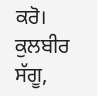ਕਰੋ।
ਕੁਲਬੀਰ ਸੱਗੂ,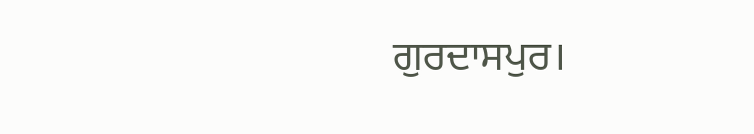ਗੁਰਦਾਸਪੁਰ।